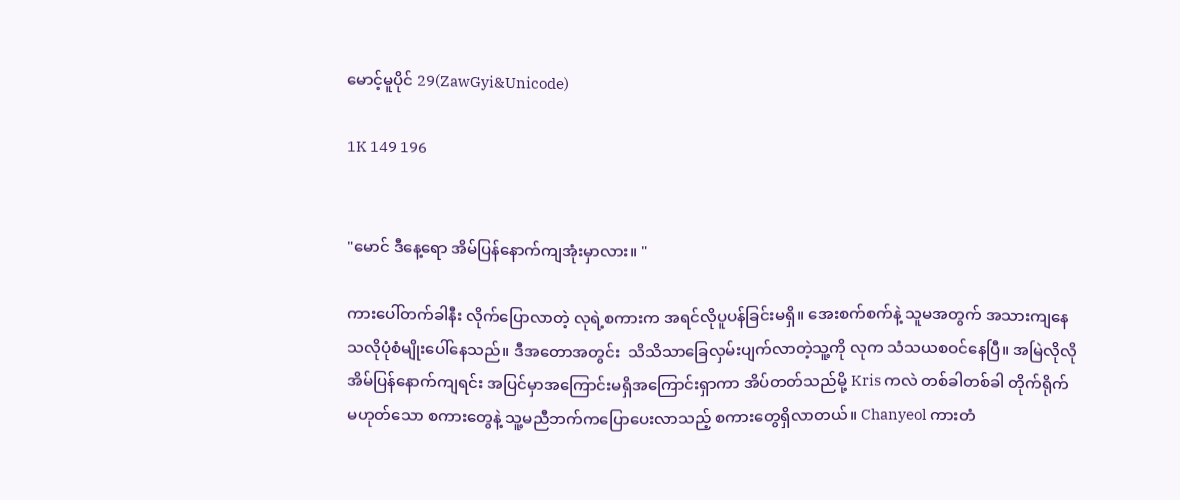မောင့်မူပိုင် 29(ZawGyi&Unicode)

1K 149 196


"မောင် ဒီနေ့ရော အိမ်ပြန်နောက်ကျအုံးမှာလား။ "

ကားပေါ်တက်ခါနီး လိုက်ပြောလာတဲ့ လုရဲ့စကားက အရင်လိုပူပန်ခြင်းမရှိ။ အေးစက်စက်နဲ့ သူမအတွက် အသားကျနေသလိုပုံစံမျိုးပေါ်နေသည်။ ဒီအတောအတွင်း  သိသိသာခြေလှမ်းပျက်လာတဲ့သူ့ကို လုက သံသယစဝင်နေပြီ။ အမြဲလိုလို အိမ်ပြန်နောက်ကျရင်း အပြင်မှာအကြောင်းမရှိအကြောင်းရှာကာ အိပ်တတ်သည်မို့ Kris ကလဲ တစ်ခါတစ်ခါ တိုက်ရိုက်မဟုတ်သော စကားတွေနဲ့ သူ့မညီဘက်ကပြောပေးလာသည့် စကားတွေရှိလာတယ်။ Chanyeol ကားတံ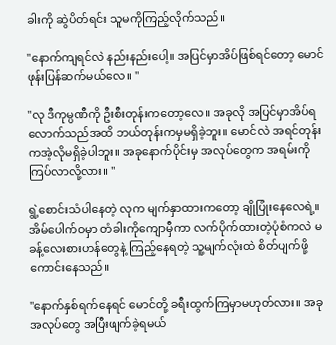ခါးကို ဆွဲပိတ်ရင်း သူမကိုကြည့်လိုက်သည်။

"နောက်ကျရင်လဲ နည်းနည်းပေါ့။ အပြင်မှာအိပ်ဖြစ်ရင်တော့ မောင် ဖုန်းပြန်ဆက်မယ်လေ။ "

"လု ဒီကုမ္ပဏီကို ဦးစီးတုန်းကတော့လေ။ အခုလို အပြင်မှာအိပ်ရလောက်သည်အထိ ဘယ်တုန်းကမှမရှိခဲ့ဘူး။ မောင်လဲ အရင်တုန်းကအဲ့လိုမရှိခဲ့ပါဘူး။ အခုနောက်ပိုင်းမှ အလုပ်တွေက အရမ်းကိုကြပ်လာလို့လား။ "

ရွဲ့စောင်းသံပါနေတဲ့ လုက မျက်နှာထားကတော့ ချိုပြုံးနေလေရဲ့။ အိမ်ပေါက်ဝမှာ တံခါးကိုကျောမှီကာ လက်ပိုက်ထားတဲ့ပုံစံကလဲ မခန့်လေးစားဟန်တွေနဲ့ ကြည့်နေရတဲ့ သူ့မျက်လုံးထဲ စိတ်ပျက်ဖို့ကောင်းနေသည်။

"နောက်နှစ်ရက်နေရင် မောင်တို့ ခရီးထွက်ကြမှာမဟုတ်လား။ အခုအလုပ်တွေ အပြီးဖျက်ခဲ့ရမယ်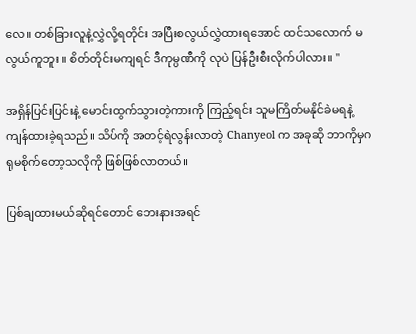လေ။ တစ်ခြားလူနဲ့လွှဲလို့ရတိုင်း အပြီးစလွယ်လွှဲထားရအောင် ထင်သလောက် မလွယ်ကူဘူး ။ စိတ်တိုင်းမကျရင် ဒီကုမ္ပဏီကို လုပဲ ပြန်ဦးစီးလိုက်ပါလား။ "

အရှိန်ပြင်းပြင်းနဲ့ မောင်းထွက်သွားတဲ့ကားကို ကြည့်ရင်း သူမကြိတ်မနိုင်ခဲမရနဲ့ ကျန်ထားခဲ့ရသည်။ သိပ်ကို အတင့်ရဲလွန်းလာတဲ့ Chanyeol က အခုဆို ဘာကိုမှဂရုမစိုက်တော့သလိုကို ဖြစ်ဖြစ်လာတယ်။

ပြစ်ချထားမယ်ဆိုရင်တောင် ဘေးနားအရင်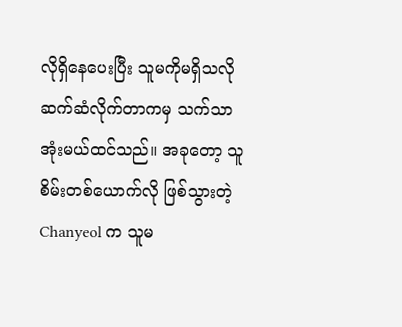လိုရှိနေပေးပြီး သူမကိုမရှိသလိုဆက်ဆံလိုက်တာကမှ သက်သာအုံးမယ်ထင်သည်။ အခုတော့ သူစိမ်းတစ်ယောက်လို ဖြစ်သွားတဲ့ Chanyeol က သူမ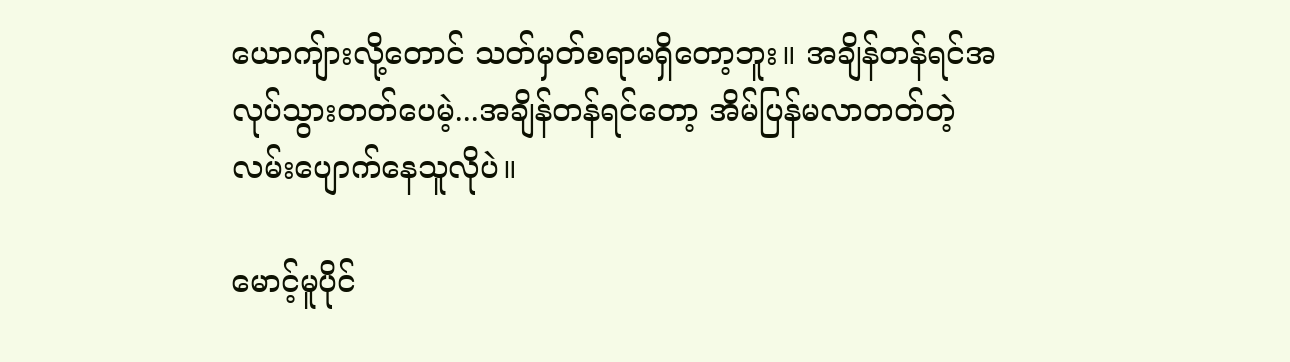ယောကျ်ားလို့တောင် သတ်မှတ်စရာမရှိတော့ဘူး။ အချိန်တန်ရင်အလုပ်သွားတတ်ပေမဲ့...အချိန်တန်ရင်တော့ အိမ်ပြန်မလာတတ်တဲ့ လမ်းပျောက်နေသူလိုပဲ။

မောင့်မူပိုင်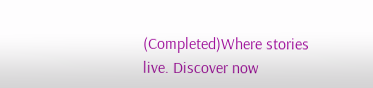(Completed)Where stories live. Discover now